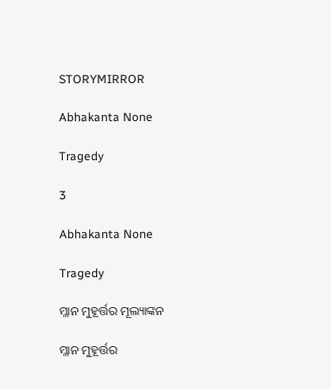STORYMIRROR

Abhakanta None

Tragedy

3

Abhakanta None

Tragedy

ମ୍ଳାନ ମୁହୂର୍ତ୍ତର ମୂଲ୍ୟାଙ୍କନ

ମ୍ଳାନ ମୁହୂର୍ତ୍ତର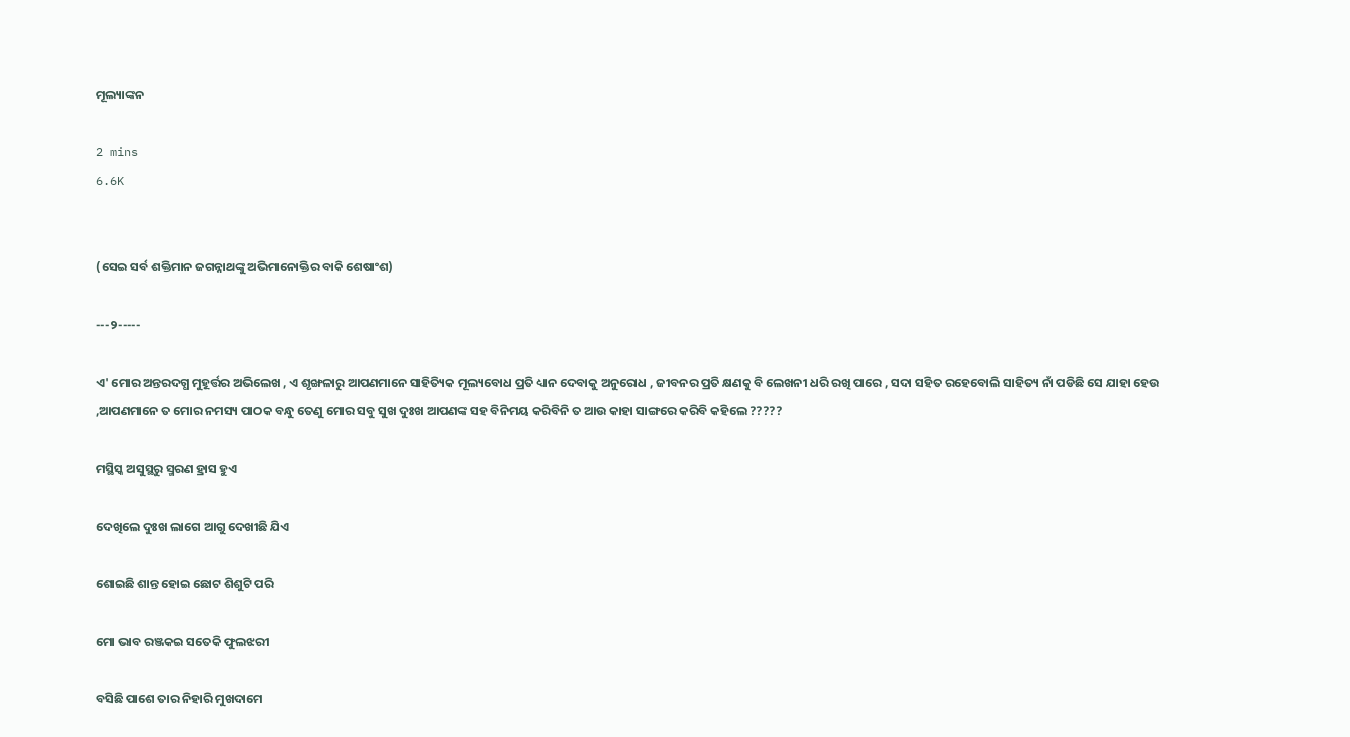ମୂଲ୍ୟାଙ୍କନ

2 mins
6.6K


(ସେଇ ସର୍ବ ଶକ୍ତିମାନ ଜଗନ୍ନାଥଙ୍କୁ ଅଭିମାନୋକ୍ତିର ବାକି ଶେଷାଂଶ)

---୨-----

ଏ' ମୋର ଅନ୍ତରଦଗ୍ଧ ମୁହୂର୍ତ୍ତର ଅଭିଲେଖ , ଏ ଶୃଙ୍ଖଳାରୁ ଆପଣମାନେ ସାହିତ୍ୟିକ ମୂଲ୍ୟବୋଧ ପ୍ରତି ଧ୍ୟାନ ଦେବାକୁ ଅନୁରୋଧ , ଜୀବନର ପ୍ରତି କ୍ଷଣକୁ ବି ଲେଖନୀ ଧରି ରଖି ପାରେ , ସଦା ସହିତ ରହେବୋଲି ସାହିତ୍ୟ ନାଁ ପଡିଛି ସେ ଯାହା ହେଉ ,ଆପଣମାନେ ତ ମୋର ନମସ୍ୟ ପାଠକ ବନ୍ଧୁ ତେଣୁ ମୋର ସବୁ ସୁଖ ଦୁଃଖ ଆପଣଙ୍କ ସହ ବିନିମୟ କରିବିନି ତ ଆଉ କାହା ସାଙ୍ଗରେ କରିବି କହିଲେ ?????

ମସ୍ଥିସ୍କ ଅସୁସ୍ଥରୁ ସ୍ମରଣ ହ୍ରାସ ହୁଏ

ଦେଖିଲେ ଦୁଃଖ ଲାଗେ ଆଗୁ ଦେଖୀଛି ଯିଏ

ଶୋଇଛି ଶାନ୍ତ ହୋଇ ଛୋଟ ଶିଶୁଟି ପରି

ମୋ ଭାବ ରଞ୍ଜକଇ ସତେକି ଫୁଲଝରୀ

ବସିଛି ପାଶେ ତାର ନିହାରି ମୁଖଦାମେ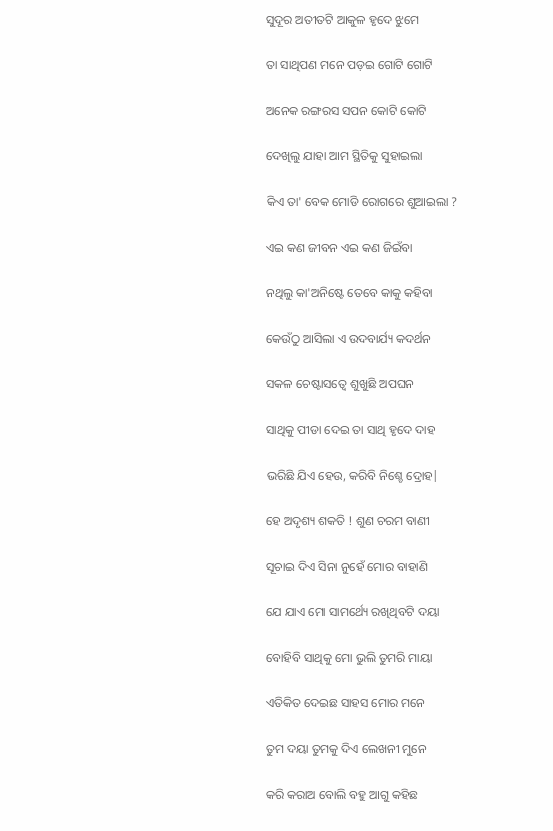ସୁଦୂର ଅତୀତଟି ଆକୁଳ ହୃଦେ ଝୁମେ

ତା ସାଥିପଣ ମନେ ପଡ଼ଇ ଗୋଟି ଗୋଟି

ଅନେକ ରଙ୍ଗରସ ସପନ କୋଟି କୋଟି

ଦେଖିଲୁ ଯାହା ଆମ ସ୍ଥିତିକୁ ସୁହାଇଲା

କିଏ ତା' ବେକ ମୋଡି ରୋଗରେ ଶୁଆଇଲା ?

ଏଇ କଣ ଜୀବନ ଏଇ କଣ ଜିଇଁବା

ନଥିଲୁ କା'ଅନିଷ୍ଟେ ତେବେ କାକୁ କହିବା

କେଉଁଠୁ ଆସିଲା ଏ ଉଦବାର୍ଯ୍ୟ କଦର୍ଥନ

ସକଳ ଚେଷ୍ଟାସତ୍ବେ ଶୁଖୁଛି ଅପଘନ

ସାଥିକୁ ପୀଡା ଦେଇ ତା ସାଥି ହୃଦେ ଦାହ

ଭରିଛି ଯିଏ ହେଉ, କରିବି ନିଶ୍ଚେ ଦ୍ରୋହ|

ହେ ଅଦୃଶ୍ୟ ଶକତି ! ଶୁଣ ଚରମ ବାଣୀ

ସୂଚାଇ ଦିଏ ସିନା ନୁହେଁ ମୋର ବାହାଣି

ଯେ ଯାଏ ମୋ ସାମର୍ଥ୍ୟେ ରଖିଥିବଟି ଦୟା

ବୋହିବି ସାଥିକୁ ମୋ ଭୁଲି ତୁମରି ମାୟା

ଏତିକିତ ଦେଇଛ ସାହସ ମୋର ମନେ

ତୁମ ଦୟା ତୁମକୁ ଦିଏ ଲେଖନୀ ମୁନେ

କରି କରାଅ ବୋଲି ବହୁ ଆଗୁ କହିଛ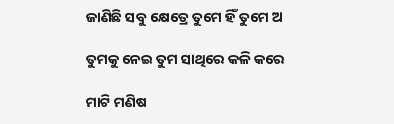ଜାଣିଛି ସବୁ କ୍ଷେତ୍ରେ ତୁମେ ହିଁ ତୁମେ ଅ

ତୁମକୁ ନେଇ ତୁମ ସାଥିରେ କଳି କରେ

ମାଟି ମଣିଷ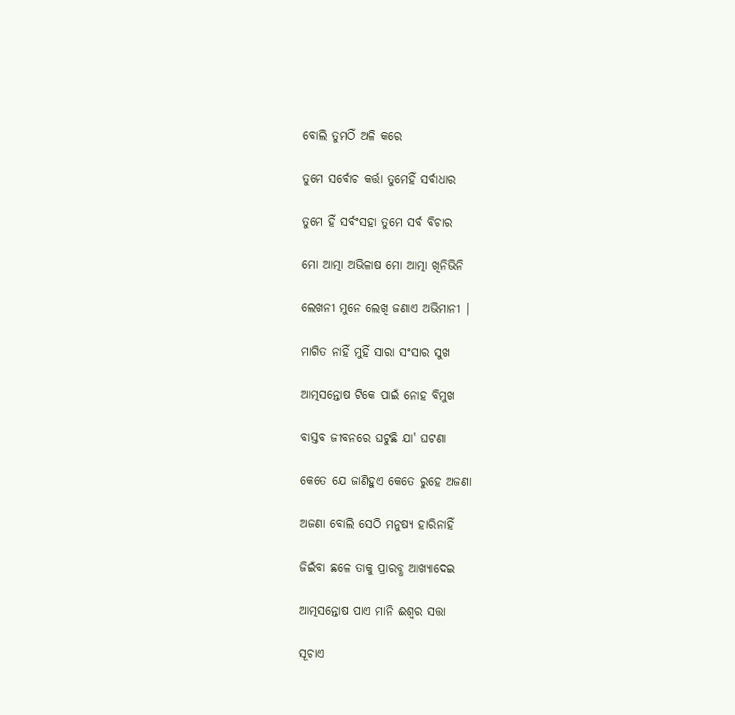ବୋଲି ତୁମଠିଁ ଅଳି କରେ

ତୁମେ ସର୍ବୋଚ କର୍ତ୍ତା ତୁମେହିଁ ସର୍ବାଧାର

ତୁମେ ହିଁ ସର୍ବଂସହା ତୁମେ ସର୍ବ ବିଚାର

ମୋ ଆତ୍ମା ଅଭିଳାଷ ମୋ ଆତ୍ମା ଖିନିଭିନି

ଲେଖନୀ ମୁନେ ଲେଖି ଜଣାଏ ଅଭିମାନୀ |

ମାଗିତ ନାହିଁ ମୁହିଁ ସାରା ସଂସାର ସୁଖ

ଆତ୍ମସନ୍ତୋଷ ଟିକେ ପାଇଁ ନୋହ ବିମୁଖ

ବାସ୍ତବ ଜୀବନରେ ଘଟୁଛି ଯା' ଘଟଣା

କେତେ ଯେ ଜାଣିହୁଏ କେତେ ରୁହେ ଅଜଣା

ଅଜଣା ବୋଲି ସେଠି ମନୁଷ୍ୟ ହାରିନାହିଁ

ଜିଇଁବା ଛଳେ ତାକୁ ପ୍ରାରବ୍ଧ ଆଖ୍ୟାଦେଇ

ଆତ୍ମସନ୍ତୋଷ ପାଏ ମାନି ଈଶ୍ବର ସତ୍ତା

ସୂଚାଏ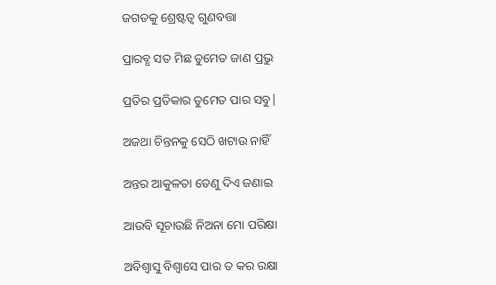ଜଗତକୁ ଶ୍ରେଷ୍ଟତ୍ବ ଗୁଣବତ୍ତା

ପ୍ରାରବ୍ଧ ସତ ମିଛ ତୁମେତ ଜାଣ ପ୍ରଭୁ

ପ୍ରତିର ପ୍ରତିକାର ତୁମେତ ପାର ସବୁ|

ଅଜଥା ଚିନ୍ତନକୁ ସେଠି ଖଟାଉ ନାହିଁ

ଅନ୍ତର ଆକୁଳତା ତେଣୁ ଦିଏ ଜଣାଇ

ଆଉବି ସୂଚାଉଛି ନିଅନା ମୋ ପରିକ୍ଷା

ଅବିଶ୍ବାସୁ ବିଶ୍ବାସେ ପାର ତ କର ରକ୍ଷା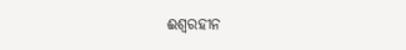ଈଶ୍ବରହୀନ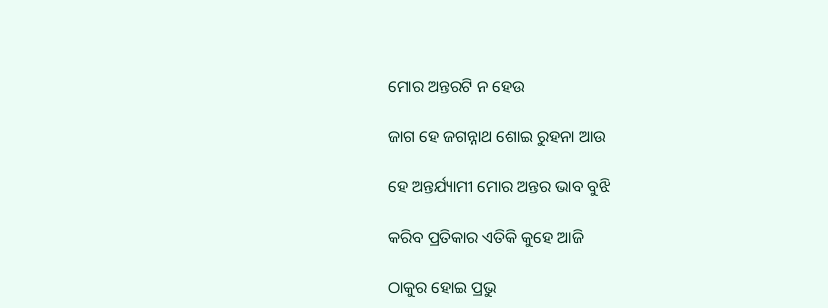ମୋର ଅନ୍ତରଟି ନ ହେଉ

ଜାଗ ହେ ଜଗନ୍ନାଥ ଶୋଇ ରୁହନା ଆଉ

ହେ ଅନ୍ତର୍ଯ୍ୟାମୀ ମୋର ଅନ୍ତର ଭାବ ବୁଝି

କରିବ ପ୍ରତିକାର ଏତିକି କୁହେ ଆଜି

ଠାକୁର ହୋଇ ପ୍ରଭୁ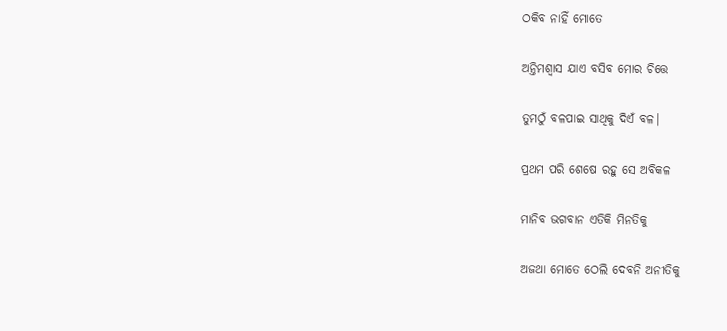ଠକିବ ନାହିଁ ମୋତେ

ଅନ୍ତିମଶ୍ବାସ ଯାଏ ବସିବ ମୋର ଚିତ୍ତେ

ତୁମଠୁଁ ବଳପାଇ ସାଥିକୁ ଦିଏଁ ବଳ|

ପ୍ରଥମ ପରି ଶେଷେ ରହୁ ସେ ଅବିକଳ

ମାନିବ ଭଗବାନ ଏତିକି ମିନତିକୁ

ଅଜଥା ମୋତେ ଠେଲି ଦେବନି ଅନୀତିକୁ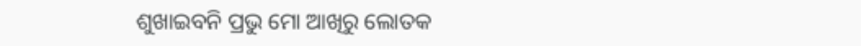ଶୁଖାଇବନି ପ୍ରଭୁ ମୋ ଆଖିରୁ ଲୋତକ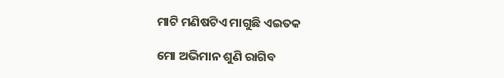ମାଟି ମଣିଷଟିଏ ମାଗୁଛି ଏଇତକ

ମୋ ଅଭିମାନ ଶୁଣି ରାଗିବ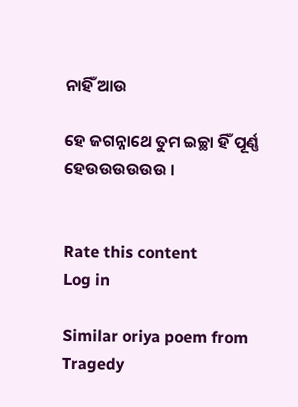ନାହିଁ ଆଉ

ହେ ଜଗନ୍ନାଥେ ତୁମ ଇଚ୍ଛା ହିଁ ପୂର୍ଣ୍ଣ ହେଉଉଉଉଉଉ ।


Rate this content
Log in

Similar oriya poem from Tragedy